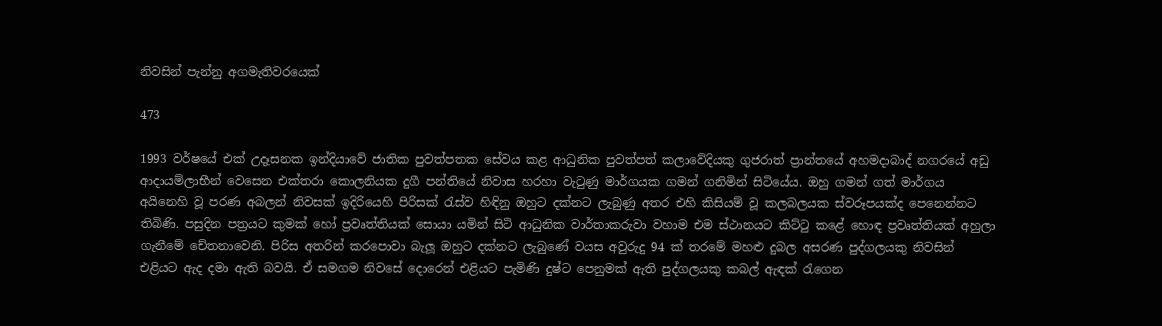නිවසින් පැන්නු අගමැතිවරයෙක්

473

1993 වර්ෂයේ එක් උදෑසනක ඉන්දියාවේ ජාතික පුවත්පතක සේවය කළ ආධුනික පුවත්පත් කලාවේදියකු ගුජරාත් ප්‍රාන්තයේ අහමදාබාද් නගරයේ අඩු ආදායම්ලාභීන් වෙසෙන එක්තරා කොලනියක දුගී පන්තියේ නිවාස හරහා වැටුණු මාර්ගයක ගමන් ගනිමින් සිටියේය. ඔහු ගමන් ගත් මාර්ගය අයිනෙහි වූ පරණ අබලන් නිවසක් ඉදිරියෙහි පිරිසක් රැස්ව හිඳිනු ඔහුට දක්නට ලැබුණු අතර එහි කිසියම් වූ කලබලයක ස්වරූපයක්ද පෙනෙන්නට තිබිණි. පසුදින පත්‍රයට කුමක් හෝ ප්‍රවෘත්තියක් සොයා යමින් සිටි ආධුනික වාර්තාකරුවා වහාම එම ස්ථානයට කිට්ටු කළේ හොඳ ප්‍රවෘත්තියක් අහුලා ගැනීමේ චේතනාවෙනි. පිරිස අතරින් කරපොවා බැලූ ඔහුට දක්නට ලැබුණේ වයස අවුරුදු 94 ක් තරමේ මහළු දුබල අසරණ පුද්ගලයකු නිවසින් එළියට ඇද දමා ඇති බවයි. ඒ සමගම නිවසේ දොරෙන් එළියට පැමිණි දුෂ්ට පෙනුමක් ඇති පුද්ගලයකු කබල් ඇඳක් රැගෙන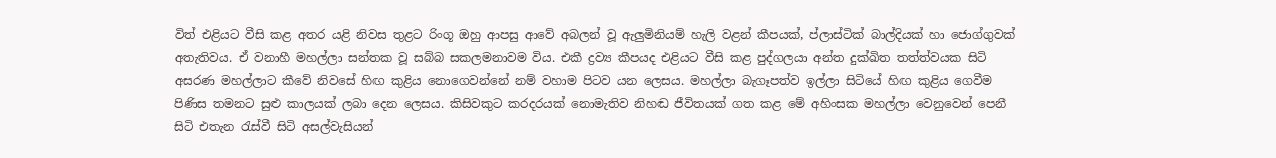විත් එළියට වීසි කළ අතර යළි නිවස තුළට රිංගූ ඔහු ආපසු ආවේ අබලන් වූ ඇලුමිනියම් හැලි වළන් කීපයක්, ප්ලාස්ටික් බාල්දියක් හා ජොග්ගුවක් අතැතිවය. ඒ වනාහී මහල්ලා සන්තක වූ සබ්බ සකලමනාවම විය. එකී ද්‍රව්‍ය කීපයද එළියට වීසි කළ පුද්ගලයා අන්ත දුක්ඛිත තත්ත්වයක සිටි අසරණ මහල්ලාට කීවේ නිවසේ හිඟ කුළිය නොගෙවන්නේ නම් වහාම පිටව යන ලෙසය. මහල්ලා බැගෑපත්ව ඉල්ලා සිටියේ හිඟ කුළිය ගෙවීම පිණිස තමනට සුළු කාලයක් ලබා දෙන ලෙසය. කිසිවකුට කරදරයක් නොමැතිව නිහඬ ජීවිතයක් ගත කළ මේ අහිංසක මහල්ලා වෙනුවෙන් පෙනී සිටි එතැන රැස්වී සිටි අසල්වැසියන්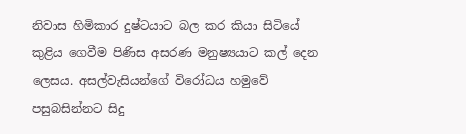නිවාස හිමිකාර දුෂ්ටයාට බල කර කියා සිටියේ කුළිය ගෙවීම පිණිස අසරණ මනුෂ්‍යයාට කල් දෙන ලෙසය. අසල්වැසියන්ගේ විරෝධය හමුවේ පසුබසින්නට සිදු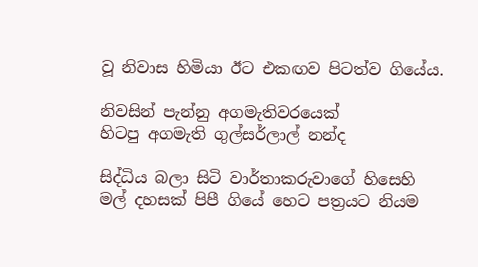වූ නිවාස හිමියා ඊට එකඟව පිටත්ව ගියේය.

නිවසින් පැන්නු අගමැතිවරයෙක්
හිටපු අගමැති ගුල්සර්ලාල් නන්ද

සිද්ධිය බලා සිටි වාර්තාකරුවාගේ හිසෙහි මල් දහසක් පිපී ගියේ හෙට පත්‍රයට නියම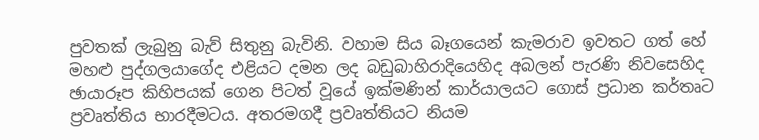පුවතක් ලැබුනු බැව් සිතුනු බැවිනි. වහාම සිය බෑගයෙන් කැමරාව ඉවතට ගත් හේ මහළු පුද්ගලයාගේද එළියට දමන ලද බඩුබාහිරාදියෙහිද අබලන් පැරණි නිවසෙහිද ඡායාරූප කිහිපයක් ගෙන පිටත් වූයේ ඉක්මණින් කාර්යාලයට ගොස් ප්‍රධාන කර්තෘට ප්‍රවෘත්තිය භාරදීමටය. අතරමගදී ප්‍රවෘත්තියට නියම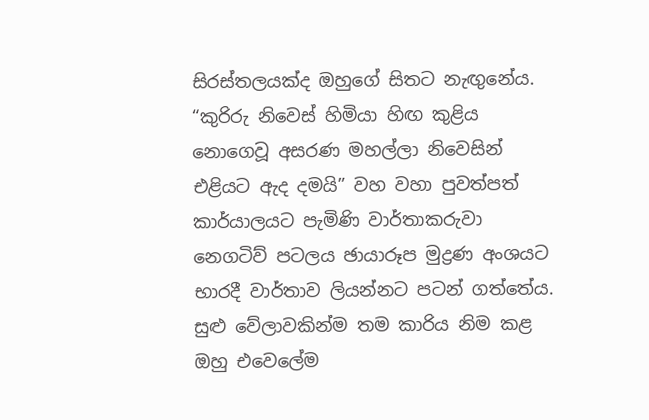සිරස්තලයක්ද ඔහුගේ සිතට නැඟුනේය. “කුරිරු නිවෙස් හිමියා හිඟ කුළිය නොගෙවූ අසරණ මහල්ලා නිවෙසින් එළියට ඇද දමයි” වහ වහා පුවත්පත් කාර්යාලයට පැමිණි වාර්තාකරුවා නෙගටිව් පටලය ඡායාරූප මුද්‍රණ අංශයට භාරදී වාර්තාව ලියන්නට පටන් ගත්තේය. සුළු වේලාවකින්ම තම කාරිය නිම කළ ඔහු එවෙලේම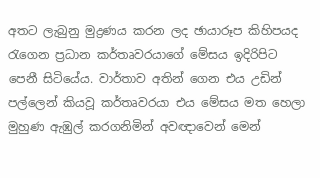අතට ලැබුනු මුද්‍රණය කරන ලද ඡායාරූප කිහිපයද රැගෙන ප්‍රධාන කර්තෘවරයාගේ මේසය ඉදිරිපිට පෙනී සිටියේය. වාර්තාව අතින් ගෙන එය උඩින් පල්ලෙන් කියවූ කර්තෘවරයා එය මේසය මත හෙලා මුහුණ ඇඹුල් කරගනිමින් අවඥාවෙන් මෙන්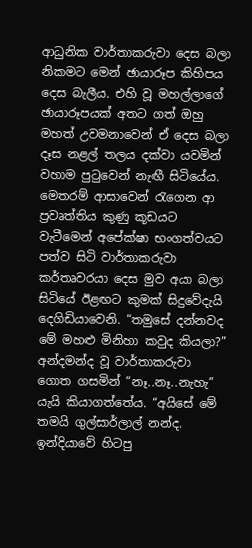ආධුනික වාර්තාකරුවා දෙස බලා නිකමට මෙන් ඡායාරූප කිහිපය දෙස බැලීය. එහි වූ මහල්ලාගේ ඡායාරූපයක් අතට ගත් ඔහු මහත් උවමනාවෙන් ඒ දෙස බලා දෑස නළල් තලය දක්වා යවමින් වහාම පුටුවෙන් නැඟී සිටියේය. මෙතරම් ආසාවෙන් රැගෙන ආ ප්‍රවෘත්තිය කුණු කූඩයට වැටීමෙන් අපේක්ෂා භංගත්වයට පත්ව සිටි වාර්තාකරුවා කර්තෘවරයා දෙස මුව අයා බලා සිටියේ ඊළඟට කුමක් සිදුවේදැයි දෙගිඩියාවෙනි. “තමුසේ දන්නවද මේ මහළු මිනිහා කවුද කියලා?” අන්දමන්ද වූ වාර්තාකරුවා ගොත ගසමින් “නෑ..නෑ..නැහැ” යැයි කියාගත්තේය. “අයිසේ මේ තමයි ගුල්සාර්ලාල් නන්ද. ඉන්දියාවේ හිටපු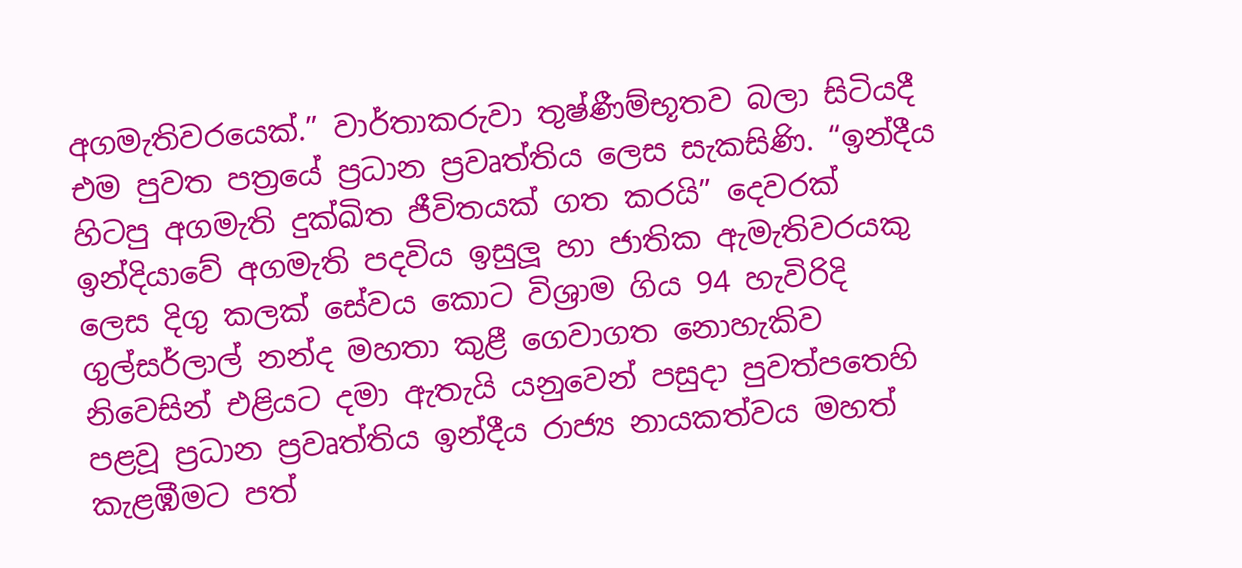අගමැතිවරයෙක්.” වාර්තාකරුවා තුෂ්ණීම්භූතව බලා සිටියදී එම පුවත පත්‍රයේ ප්‍රධාන ප්‍රවෘත්තිය ලෙස සැකසිණි. “ඉන්දීය හිටපු අගමැති දුක්ඛිත ජීවිතයක් ගත කරයි” දෙවරක් ඉන්දියාවේ අගමැති පදවිය ඉසුලූ හා ජාතික ඇමැතිවරයකු ලෙස දිගු කලක් සේවය කොට විශ්‍රාම ගිය 94 හැවිරිදි ගුල්සර්ලාල් නන්ද මහතා කුළී ගෙවාගත නොහැකිව නිවෙසින් එළියට දමා ඇතැයි යනුවෙන් පසුදා පුවත්පතෙහි පළවූ ප්‍රධාන ප්‍රවෘත්තිය ඉන්දීය රාජ්‍ය නායකත්වය මහත් කැළඹීමට පත්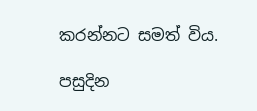කරන්නට සමත් විය.

පසුදින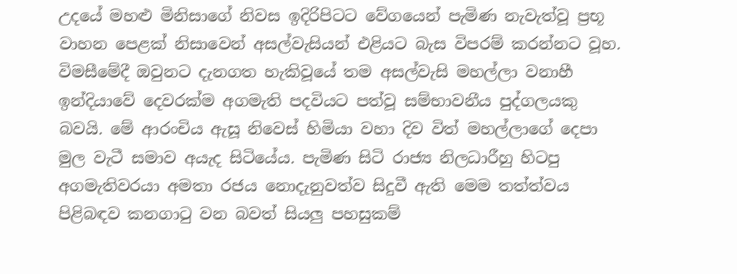උදයේ මහළු මිනිසාගේ නිවස ඉදිරිපිටට වේගයෙන් පැමිණ නැවැත්වූ ප්‍රභූ වාහන පෙළක් නිසාවෙන් අසල්වැසියන් එළියට බැස විපරම් කරන්නට වූහ. විමසීමේදී ඔවුනට දැනගත හැකිවූයේ තම අසල්වැසි මහල්ලා වනාහී ඉන්දියාවේ දෙවරක්ම අගමැති පදවියට පත්වූ සම්භාවනීය පුද්ගලයකු බවයි. මේ ආරංචිය ඇසූ නිවෙස් හිමියා වහා දිව විත් මහල්ලාගේ දෙපා මුල වැටී සමාව අයැද සිටියේය. පැමිණ සිටි රාජ්‍ය නිලධාරීහු හිටපු අගමැතිවරයා අමතා රජය නොදැනුවත්ව සිදුවී ඇති මෙම තත්ත්වය පිළිබඳව කනගාටු වන බවත් සියලු පහසුකම්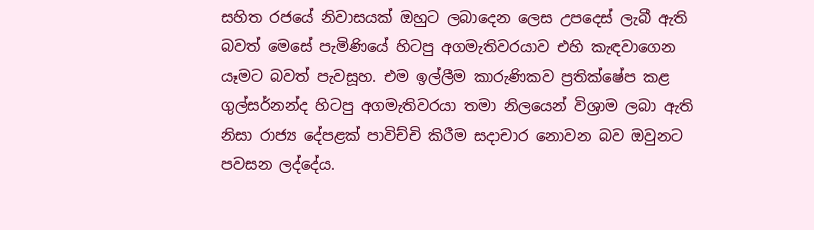සහිත රජයේ නිවාසයක් ඔහුට ලබාදෙන ලෙස උපදෙස් ලැබී ඇති බවත් මෙසේ පැමිණියේ හිටපු අගමැතිවරයාව එහි කැඳවාගෙන යෑමට බවත් පැවසූහ. එම ඉල්ලීම කාරුණිකව ප්‍රතික්ෂේප කළ ගුල්සර්නන්ද හිටපු අගමැතිවරයා තමා නිලයෙන් විශ්‍රාම ලබා ඇති නිසා රාජ්‍ය දේපළක් පාවිච්චි කිරීම සදාචාර නොවන බව ඔවුනට පවසන ලද්දේය.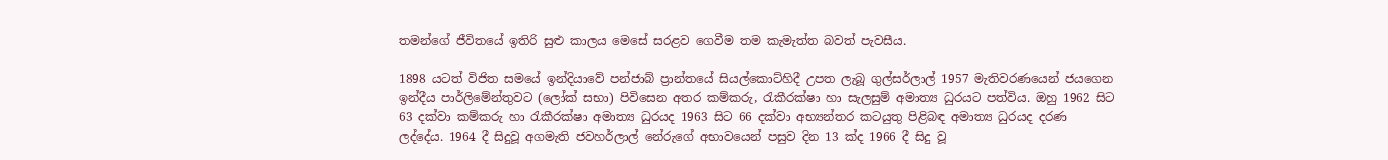තමන්ගේ ජීවිතයේ ඉතිරි සුළු කාලය මෙසේ සරළව ගෙවීම තම කැමැත්ත බවත් පැවසීය.

1898 යටත් විජිත සමයේ ඉන්දියාවේ පන්ජාබ් ප්‍රාන්තයේ සියල්කොට්හිදී උපත ලැබූ ගුල්සර්ලාල් 1957 මැතිවරණයෙන් ජයගෙන ඉන්දීය පාර්ලිමේන්තුවට (ලෝක් සභා) පිවිසෙන අතර කම්කරු, රැකීරක්ෂා හා සැලසුම් අමාත්‍ය ධුරයට පත්විය. ඔහු 1962 සිට 63 දක්වා කම්කරු හා රැකීරක්ෂා අමාත්‍ය ධුරයද 1963 සිට 66 දක්වා අභ්‍යන්තර කටයුතු පිළිබඳ අමාත්‍ය ධුරයද දරණ ලද්දේය. 1964 දී සිදුවූ අගමැති ජවහර්ලාල් නේරුගේ අභාවයෙන් පසුව දින 13 ක්ද 1966 දී සිදු වූ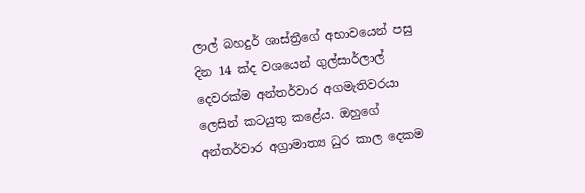ලාල් බහදුර් ශාස්ත්‍රීගේ අභාවයෙන් පසු දින 14 ක්ද වශයෙන් ගුල්සාර්ලාල් දෙවරක්ම අන්තර්වාර අගමැතිවරයා ලෙසින් කටයුතු කළේය. ඔහුගේ අන්තර්වාර අග්‍රාමාත්‍ය ධුර කාල දෙකම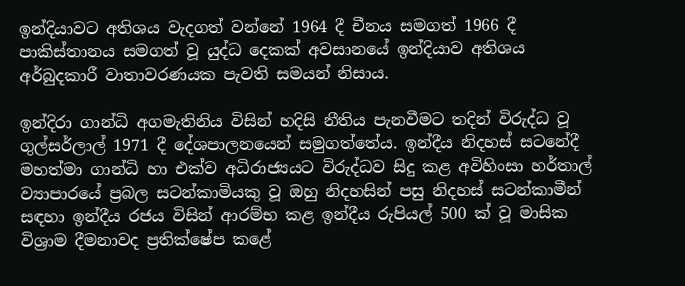ඉන්දියාවට අතිශය වැදගත් වන්නේ 1964 දී චීනය සමගත් 1966 දී පාකිස්තානය සමගත් වූ යුද්ධ දෙකක් අවසානයේ ඉන්දියාව අතිශය අර්බුදකාරී වාතාවරණයක පැවති සමයන් නිසාය.

ඉන්දිරා ගාන්ධි අගමැතිනිය විසින් හදිසි නීතිය පැනවීමට තදින් විරුද්ධ වූ ගුල්සර්ලාල් 1971 දී දේශපාලනයෙන් සමුගත්තේය. ඉන්දීය නිදහස් සටනේදී මහත්මා ගාන්ධි හා එක්ව අධිරාජ්‍යයට විරුද්ධව සිදු කළ අවිහිංසා හර්තාල් ව්‍යාපාරයේ ප්‍රබල සටන්කාමියකු වූ ඔහු නිදහසින් පසු නිදහස් සටන්කාමීන් සඳහා ඉන්දීය රජය විසින් ආරම්භ කළ ඉන්දීය රුපියල් 500 ක් වූ මාසික විශ්‍රාම දීමනාවද ප්‍රතික්ෂේප කළේ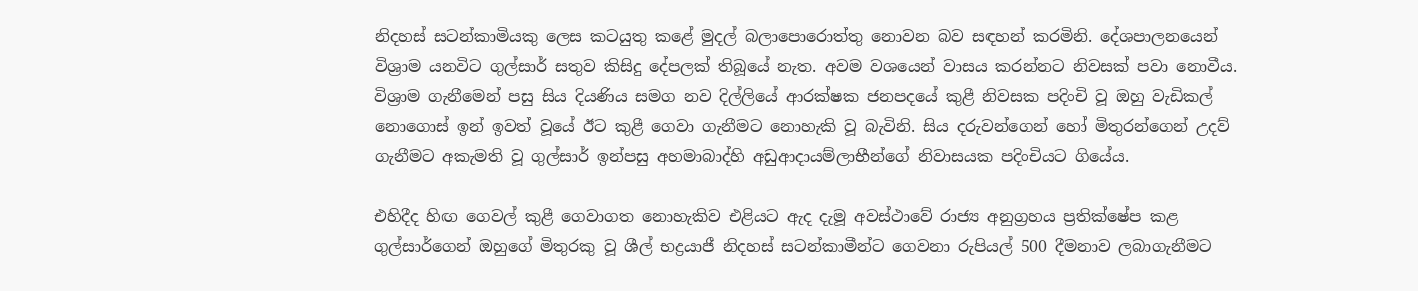නිදහස් සටන්කාමියකු ලෙස කටයුතු කළේ මුදල් බලාපොරොත්තු නොවන බව සඳහන් කරමිනි. දේශපාලනයෙන් විශ්‍රාම යනවිට ගුල්සාර් සතුව කිසිදු දේපලක් තිබූයේ නැත. අවම වශයෙන් වාසය කරන්නට නිවසක් පවා නොවීය. විශ්‍රාම ගැනීමෙන් පසු සිය දියණිය සමග නව දිල්ලියේ ආරක්ෂක ජනපදයේ කුළී නිවසක පදිංචි වූ ඔහු වැඩිකල් නොගොස් ඉන් ඉවත් වූයේ ඊට කුළී ගෙවා ගැනීමට නොහැකි වූ බැවිනි. සිය දරුවන්ගෙන් හෝ මිතුරන්ගෙන් උදව් ගැනීමට අකැමති වූ ගුල්සාර් ඉන්පසු අහමාබාද්හි අඩුආදායම්ලාභීන්ගේ නිවාසයක පදිංචියට ගියේය.

එහිදීද හිඟ ගෙවල් කුළී ගෙවාගත නොහැකිව එළියට ඇද දැමූ අවස්ථාවේ රාජ්‍ය අනුග්‍රහය ප්‍රතික්ෂේප කළ ගුල්සාර්ගෙන් ඔහුගේ මිතුරකු වූ ශීල් භද්‍රයාජී නිදහස් සටන්කාමීන්ට ගෙවනා රුපියල් 500 දීමනාව ලබාගැනීමට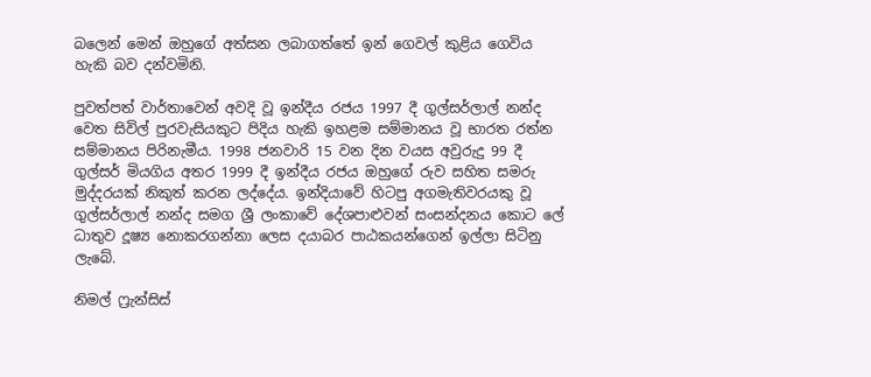බලෙන් මෙන් ඔහුගේ අත්සන ලබාගත්තේ ඉන් ගෙවල් කුළිය ගෙවිය හැකි බව දන්වමිනි.

පුවත්පත් වාර්තාවෙන් අවදි වූ ඉන්දීය රජය 1997 දී ගුල්සර්ලාල් නන්ද වෙත සිවිල් පුරවැසියකුට පිදිය හැකි ඉහළම සම්මානය වූ භාරත රත්න සම්මානය පිරිනැමීය. 1998 ජනවාරි 15 වන දින වයස අවුරුදු 99 දී ගුල්සර් මියගිය අතර 1999 දී ඉන්දීය රජය ඔහුගේ රුව සහිත සමරු මුද්දරයක් නිකුත් කරන ලද්දේය. ඉන්දියාවේ හිටපු අගමැතිවරයකු වූ ගුල්සර්ලාල් නන්ද සමග ශ්‍රී ලංකාවේ දේශපාළුවන් සංසන්දනය කොට ලේ ධාතුව දූෂ්‍ය නොකරගන්නා ලෙස දයාබර පාඨකයන්ගෙන් ඉල්ලා සිටිනු ලැබේ.

නිමල් ෆ්‍රැන්සිස්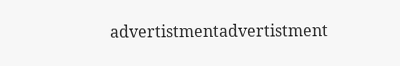advertistmentadvertistment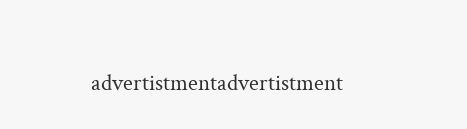advertistmentadvertistment